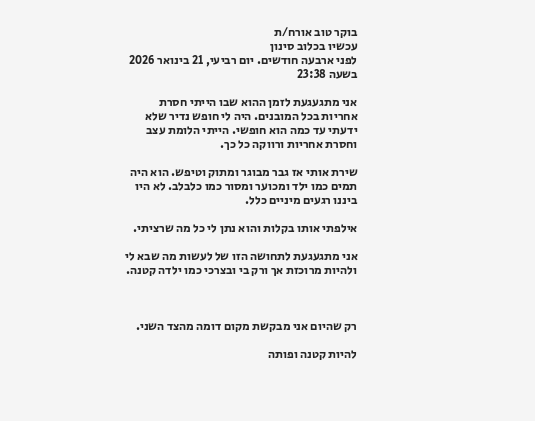בוקר טוב אורח/ת
עכשיו בכלוב סינון
לפני ארבעה חודשים. יום רביעי, 21 בינואר 2026 בשעה 23:38

אני מתגעגעת לזמן ההוא שבו הייתי חסרת אחריות בכל המובנים. היה לי חופש נדיר שלא ידעתי עד כמה הוא חופשי. הייתי הלומת עצב וחסרת אחריות ורווקה כל כך.

שירת אותי אז גבר מבוגר ומתוק וטיפש. הוא היה תמים כמו ילד ומכוער ומסור כמו כלבלב. לא היו ביננו רגעים מיניים כלל.

אילפתי אותו בקלות והוא נתן לי כל מה שרציתי.

אני מתגעגעת לתחושה הזו של לעשות מה שבא לי ולהיות מרוכזת אך ורק בי ובצרכי כמו ילדה קטנה.



רק שהיום אני מבקשת מקום דומה מהצד השני.

להיות קטנה ופותה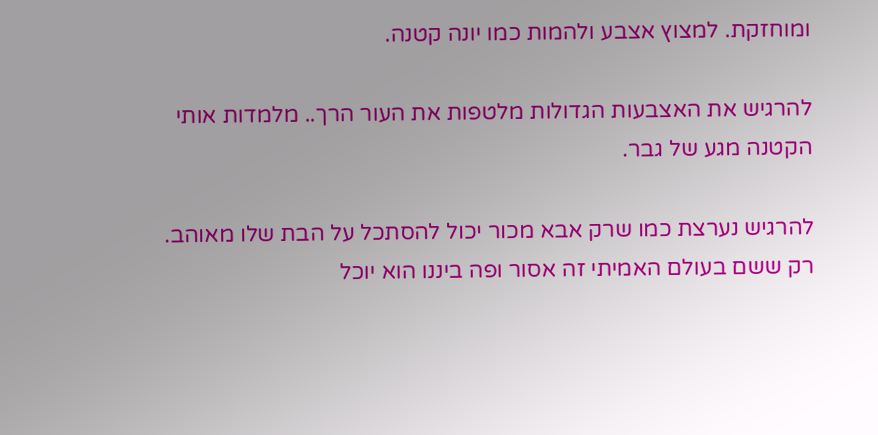ומוחזקת. למצוץ אצבע ולהמות כמו יונה קטנה.

להרגיש את האצבעות הגדולות מלטפות את העור הרך.. מלמדות אותי הקטנה מגע של גבר.

להרגיש נערצת כמו שרק אבא מכור יכול להסתכל על הבת שלו מאוהב. רק ששם בעולם האמיתי זה אסור ופה ביננו הוא יוכל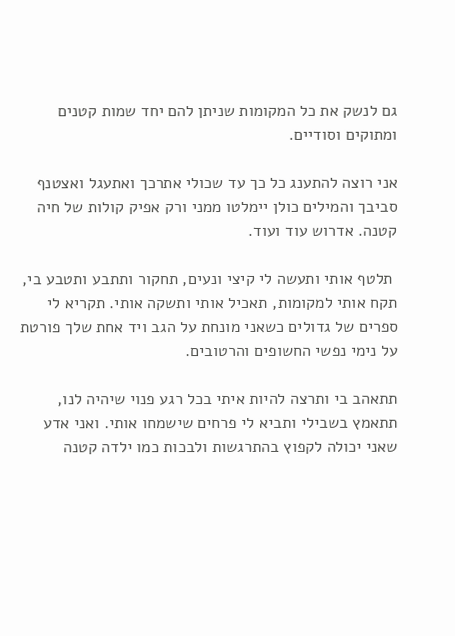גם לנשק את כל המקומות שניתן להם יחד שמות קטנים ומתוקים וסודיים.

אני רוצה להתענג כל כך עד שכולי אתרכך ואתעגל ואצטנף סביבך והמילים כולן יימלטו ממני ורק אפיק קולות של חיה קטנה. אדרוש עוד ועוד.

 תלטף אותי ותעשה לי קיצי ונעים, תחקור ותתבע ותטבע בי, תקח אותי למקומות, תאכיל אותי ותשקה אותי. תקריא לי ספרים של גדולים כשאני מונחת על הגב ויד אחת שלך פורטת על נימי נפשי החשופים והרטובים.

תתאהב בי ותרצה להיות איתי בכל רגע פנוי שיהיה לנו, תתאמץ בשבילי ותביא לי פרחים שישמחו אותי. ואני אדע שאני יכולה לקפוץ בהתרגשות ולבכות כמו ילדה קטנה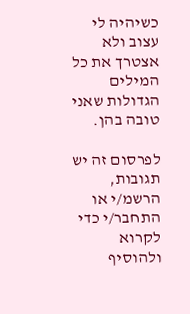כשיהיה לי עצוב ולא אצטרך את כל המילים הגדולות שאני טובה בהן.

לפרסום זה יש תגובות, הרשמ/י או התחבר/י כדי לקרוא ולהוסיף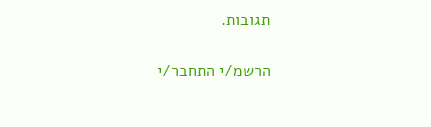תגובות.

הרשמ/י התחבר/י